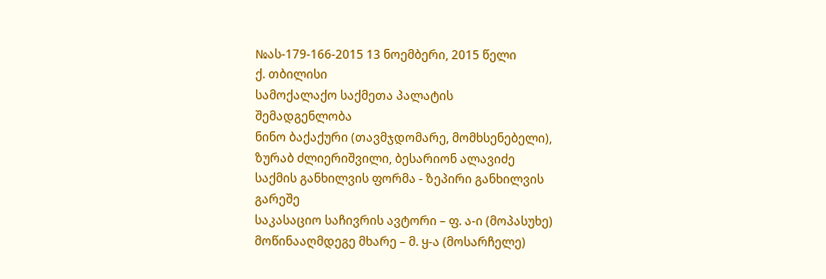№ას-179-166-2015 13 ნოემბერი, 2015 წელი
ქ. თბილისი
სამოქალაქო საქმეთა პალატის
შემადგენლობა
ნინო ბაქაქური (თავმჯდომარე, მომხსენებელი),
ზურაბ ძლიერიშვილი, ბესარიონ ალავიძე
საქმის განხილვის ფორმა - ზეპირი განხილვის გარეშე
საკასაციო საჩივრის ავტორი – ფ. ა-ი (მოპასუხე)
მოწინააღმდეგე მხარე – მ. ყ-ა (მოსარჩელე)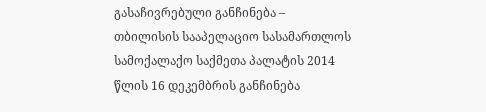გასაჩივრებული განჩინება – თბილისის სააპელაციო სასამართლოს სამოქალაქო საქმეთა პალატის 2014 წლის 16 დეკემბრის განჩინება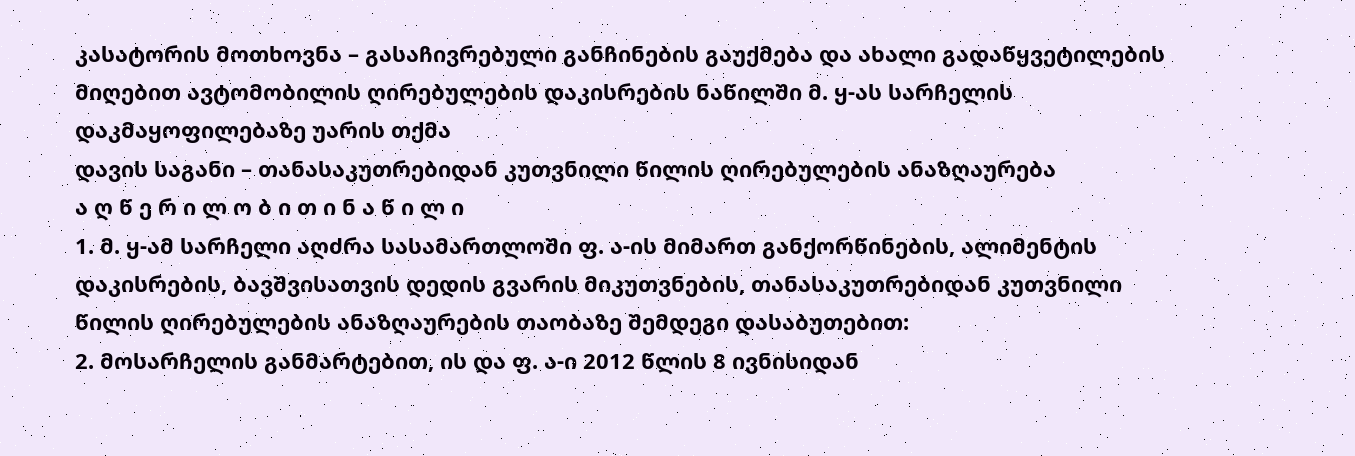კასატორის მოთხოვნა – გასაჩივრებული განჩინების გაუქმება და ახალი გადაწყვეტილების მიღებით ავტომობილის ღირებულების დაკისრების ნაწილში მ. ყ-ას სარჩელის დაკმაყოფილებაზე უარის თქმა
დავის საგანი – თანასაკუთრებიდან კუთვნილი წილის ღირებულების ანაზღაურება
ა ღ წ ე რ ი ლ ო ბ ი თ ი ნ ა წ ი ლ ი
1. მ. ყ-ამ სარჩელი აღძრა სასამართლოში ფ. ა-ის მიმართ განქორწინების, ალიმენტის დაკისრების, ბავშვისათვის დედის გვარის მიკუთვნების, თანასაკუთრებიდან კუთვნილი წილის ღირებულების ანაზღაურების თაობაზე შემდეგი დასაბუთებით:
2. მოსარჩელის განმარტებით, ის და ფ. ა-ი 2012 წლის 8 ივნისიდან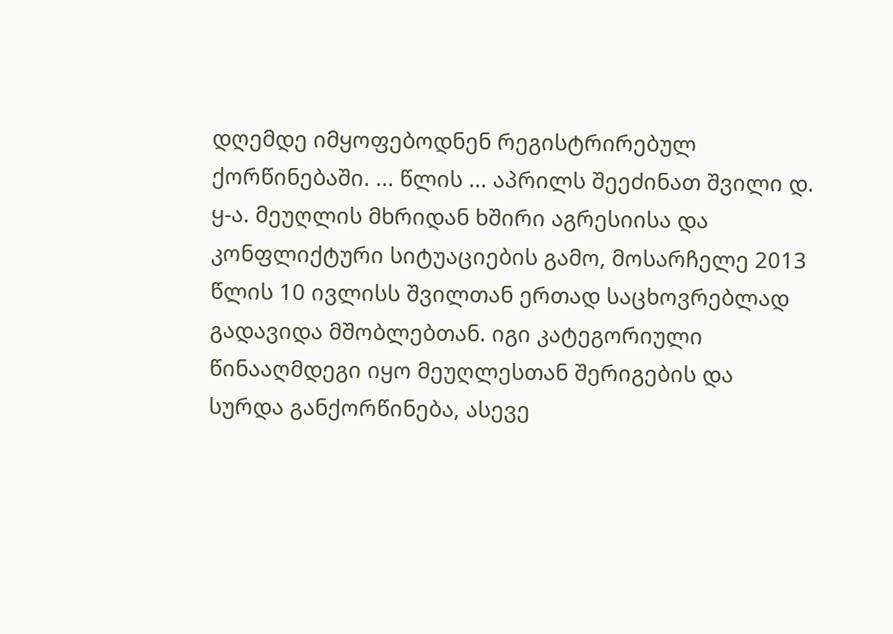დღემდე იმყოფებოდნენ რეგისტრირებულ ქორწინებაში. ... წლის ... აპრილს შეეძინათ შვილი დ. ყ-ა. მეუღლის მხრიდან ხშირი აგრესიისა და კონფლიქტური სიტუაციების გამო, მოსარჩელე 2013 წლის 10 ივლისს შვილთან ერთად საცხოვრებლად გადავიდა მშობლებთან. იგი კატეგორიული წინააღმდეგი იყო მეუღლესთან შერიგების და სურდა განქორწინება, ასევე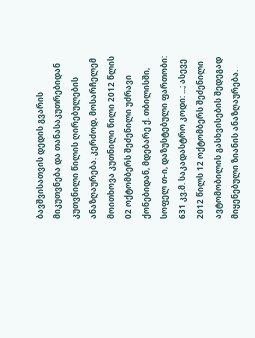ბავშვისათვის დედის გვარის მიკუთვნება და თანასაკუთრებიდან კუთვნილი წილის ღირებულების ანაზღაურება. კერძოდ, მოსარჩელემ მოითხოვა კუთნილი წილი 2012 წლის 02 ოქტომბერს შეძენილი უძრავი ქონებიდან, მდებარე ქ. თბილისში, სოფელ თ-ი, დაზუსტებული ფართობი: 631 კვ.მ. საკადასტრო კოდი: ...; ასევე 2012 წილს 12 ოქტომბერს შეძენილი ავტომობილის გასხვისების შედეგად მიყენებული ზიანის ანაზღაურება.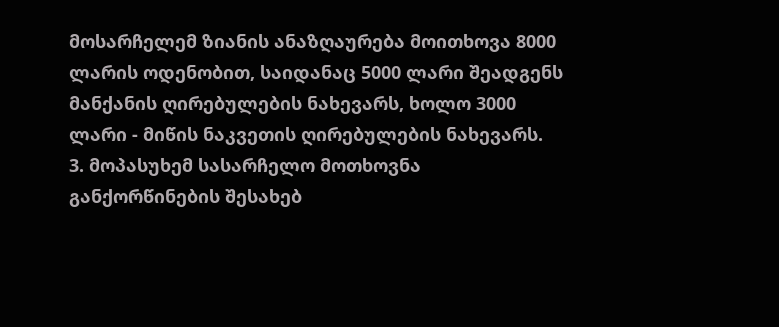მოსარჩელემ ზიანის ანაზღაურება მოითხოვა 8000 ლარის ოდენობით, საიდანაც 5000 ლარი შეადგენს მანქანის ღირებულების ნახევარს, ხოლო 3000 ლარი - მიწის ნაკვეთის ღირებულების ნახევარს.
3. მოპასუხემ სასარჩელო მოთხოვნა განქორწინების შესახებ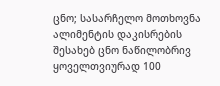ცნო; სასარჩელო მოთხოვნა ალიმენტის დაკისრების შესახებ ცნო ნაწილობრივ ყოველთვიურად 100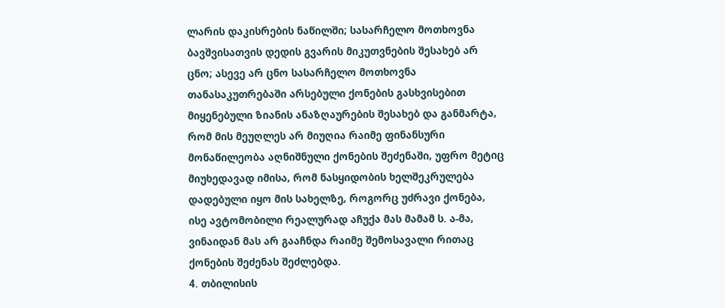ლარის დაკისრების ნაწილში; სასარჩელო მოთხოვნა ბავშვისათვის დედის გვარის მიკუთვნების შესახებ არ ცნო; ასევე არ ცნო სასარჩელო მოთხოვნა თანასაკუთრებაში არსებული ქონების გასხვისებით მიყენებული ზიანის ანაზღაურების შესახებ და განმარტა, რომ მის მეუღლეს არ მიუღია რაიმე ფინანსური მონაწილეობა აღნიშნული ქონების შეძენაში, უფრო მეტიც მიუხედავად იმისა, რომ ნასყიდობის ხელშეკრულება დადებული იყო მის სახელზე, როგორც უძრავი ქონება, ისე ავტომობილი რეალურად აჩუქა მას მამამ ს. ა-მა, ვინაიდან მას არ გააჩნდა რაიმე შემოსავალი რითაც ქონების შეძენას შეძლებდა.
4. თბილისის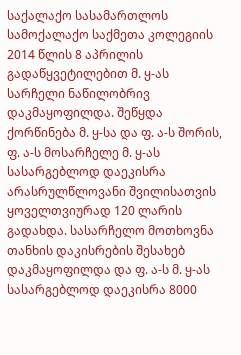საქალაქო სასამართლოს სამოქალაქო საქმეთა კოლეგიის 2014 წლის 8 აპრილის გადაწყვეტილებით მ. ყ-ას სარჩელი ნაწილობრივ დაკმაყოფილდა. შეწყდა ქორწინება მ. ყ-სა და ფ. ა-ს შორის, ფ. ა-ს მოსარჩელე მ. ყ-ას სასარგებლოდ დაეკისრა არასრულწლოვანი შვილისათვის ყოველთვიურად 120 ლარის გადახდა. სასარჩელო მოთხოვნა თანხის დაკისრების შესახებ დაკმაყოფილდა და ფ. ა-ს მ. ყ-ას სასარგებლოდ დაეკისრა 8000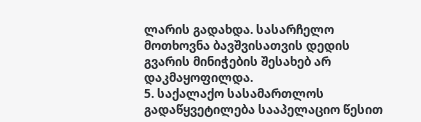ლარის გადახდა. სასარჩელო მოთხოვნა ბავშვისათვის დედის გვარის მინიჭების შესახებ არ დაკმაყოფილდა.
5. საქალაქო სასამართლოს გადაწყვეტილება სააპელაციო წესით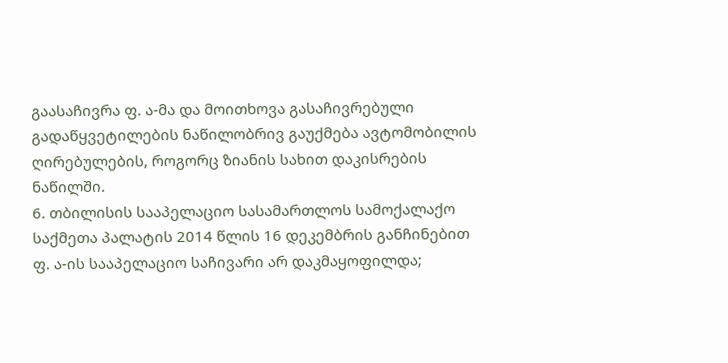გაასაჩივრა ფ. ა-მა და მოითხოვა გასაჩივრებული გადაწყვეტილების ნაწილობრივ გაუქმება ავტომობილის ღირებულების, როგორც ზიანის სახით დაკისრების ნაწილში.
6. თბილისის სააპელაციო სასამართლოს სამოქალაქო საქმეთა პალატის 2014 წლის 16 დეკემბრის განჩინებით ფ. ა-ის სააპელაციო საჩივარი არ დაკმაყოფილდა;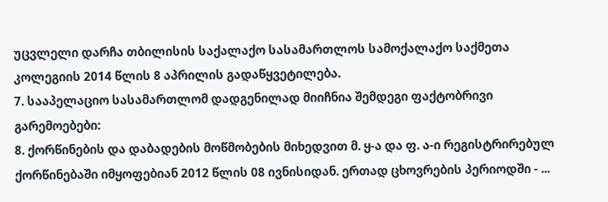უცვლელი დარჩა თბილისის საქალაქო სასამართლოს სამოქალაქო საქმეთა კოლეგიის 2014 წლის 8 აპრილის გადაწყვეტილება.
7. სააპელაციო სასამართლომ დადგენილად მიიჩნია შემდეგი ფაქტობრივი გარემოებები:
8. ქორწინების და დაბადების მოწმობების მიხედვით მ. ყ-ა და ფ. ა-ი რეგისტრირებულ ქორწინებაში იმყოფებიან 2012 წლის 08 ივნისიდან. ერთად ცხოვრების პერიოდში - ...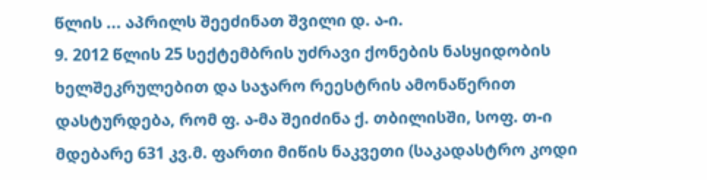წლის ... აპრილს შეეძინათ შვილი დ. ა-ი.
9. 2012 წლის 25 სექტემბრის უძრავი ქონების ნასყიდობის ხელშეკრულებით და საჯარო რეესტრის ამონაწერით დასტურდება, რომ ფ. ა-მა შეიძინა ქ. თბილისში, სოფ. თ-ი მდებარე 631 კვ.მ. ფართი მიწის ნაკვეთი (საკადასტრო კოდი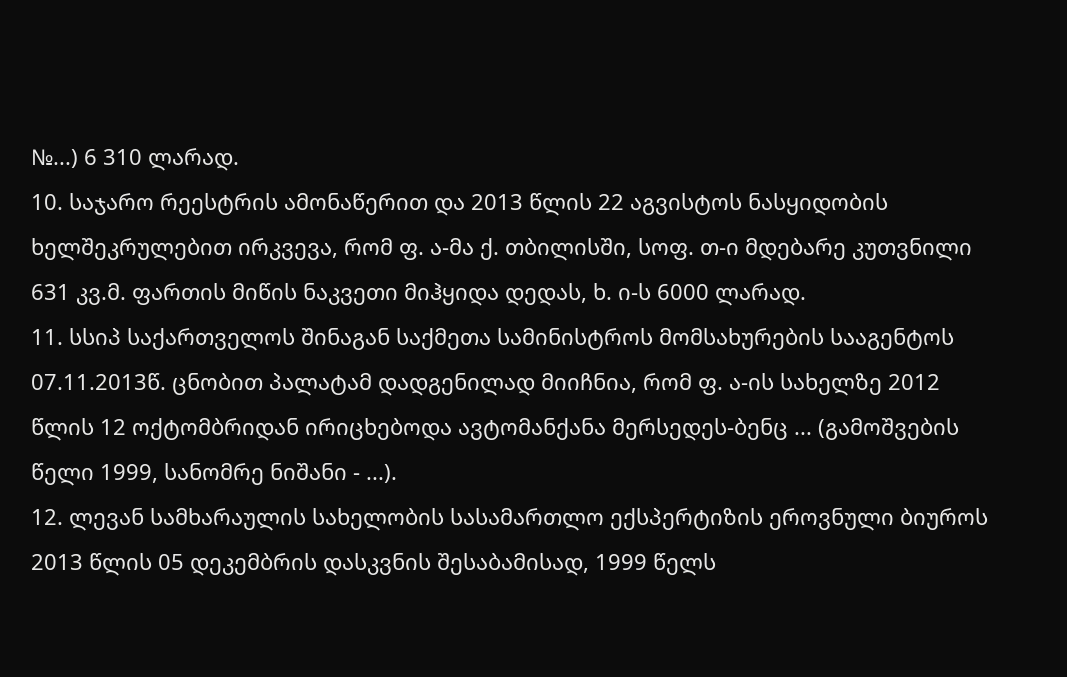№...) 6 310 ლარად.
10. საჯარო რეესტრის ამონაწერით და 2013 წლის 22 აგვისტოს ნასყიდობის ხელშეკრულებით ირკვევა, რომ ფ. ა-მა ქ. თბილისში, სოფ. თ-ი მდებარე კუთვნილი 631 კვ.მ. ფართის მიწის ნაკვეთი მიჰყიდა დედას, ხ. ი-ს 6000 ლარად.
11. სსიპ საქართველოს შინაგან საქმეთა სამინისტროს მომსახურების სააგენტოს 07.11.2013წ. ცნობით პალატამ დადგენილად მიიჩნია, რომ ფ. ა-ის სახელზე 2012 წლის 12 ოქტომბრიდან ირიცხებოდა ავტომანქანა მერსედეს-ბენც ... (გამოშვების წელი 1999, სანომრე ნიშანი - ...).
12. ლევან სამხარაულის სახელობის სასამართლო ექსპერტიზის ეროვნული ბიუროს 2013 წლის 05 დეკემბრის დასკვნის შესაბამისად, 1999 წელს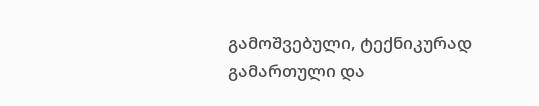გამოშვებული, ტექნიკურად გამართული და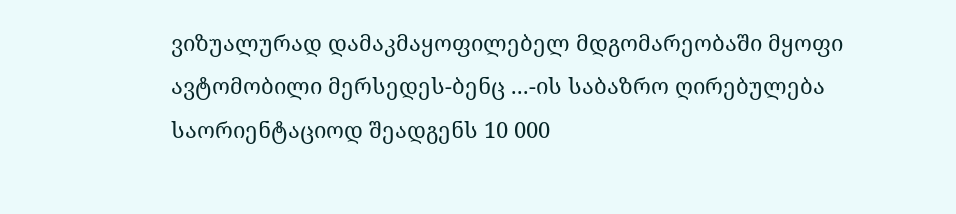ვიზუალურად დამაკმაყოფილებელ მდგომარეობაში მყოფი ავტომობილი მერსედეს-ბენც ...-ის საბაზრო ღირებულება საორიენტაციოდ შეადგენს 10 000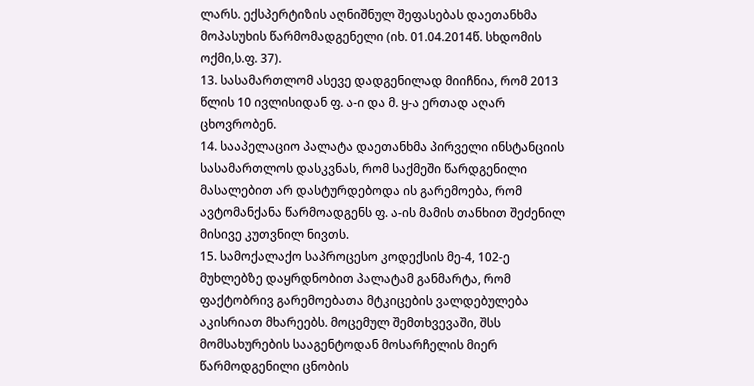ლარს. ექსპერტიზის აღნიშნულ შეფასებას დაეთანხმა მოპასუხის წარმომადგენელი (იხ. 01.04.2014წ. სხდომის ოქმი,ს.ფ. 37).
13. სასამართლომ ასევე დადგენილად მიიჩნია, რომ 2013 წლის 10 ივლისიდან ფ. ა-ი და მ. ყ-ა ერთად აღარ ცხოვრობენ.
14. სააპელაციო პალატა დაეთანხმა პირველი ინსტანციის სასამართლოს დასკვნას, რომ საქმეში წარდგენილი მასალებით არ დასტურდებოდა ის გარემოება, რომ ავტომანქანა წარმოადგენს ფ. ა-ის მამის თანხით შეძენილ მისივე კუთვნილ ნივთს.
15. სამოქალაქო საპროცესო კოდექსის მე-4, 102-ე მუხლებზე დაყრდნობით პალატამ განმარტა, რომ ფაქტობრივ გარემოებათა მტკიცების ვალდებულება აკისრიათ მხარეებს. მოცემულ შემთხვევაში, შსს მომსახურების სააგენტოდან მოსარჩელის მიერ წარმოდგენილი ცნობის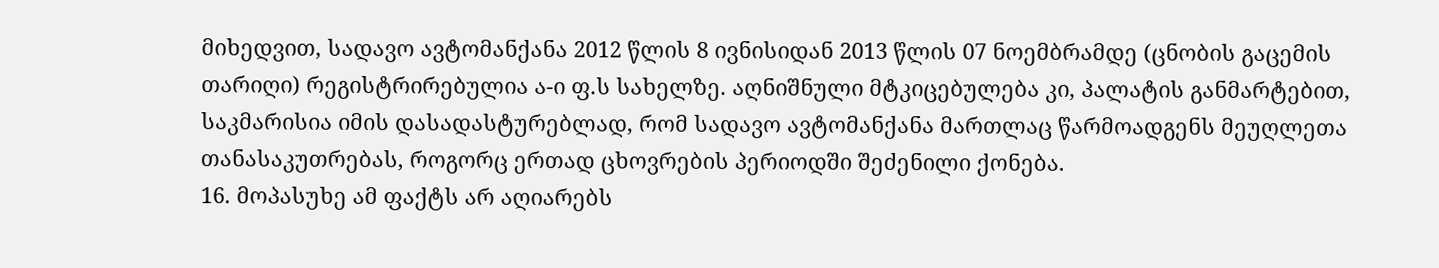მიხედვით, სადავო ავტომანქანა 2012 წლის 8 ივნისიდან 2013 წლის 07 ნოემბრამდე (ცნობის გაცემის თარიღი) რეგისტრირებულია ა-ი ფ.ს სახელზე. აღნიშნული მტკიცებულება კი, პალატის განმარტებით, საკმარისია იმის დასადასტურებლად, რომ სადავო ავტომანქანა მართლაც წარმოადგენს მეუღლეთა თანასაკუთრებას, როგორც ერთად ცხოვრების პერიოდში შეძენილი ქონება.
16. მოპასუხე ამ ფაქტს არ აღიარებს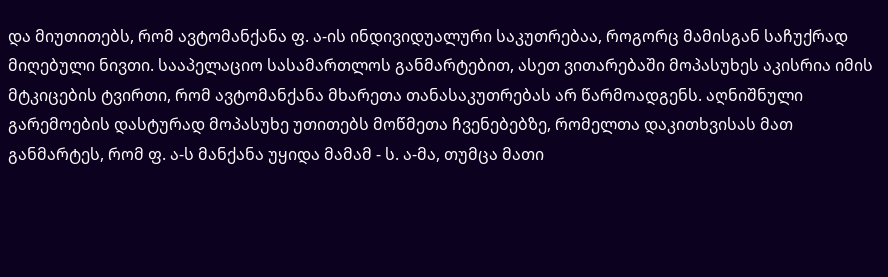და მიუთითებს, რომ ავტომანქანა ფ. ა-ის ინდივიდუალური საკუთრებაა, როგორც მამისგან საჩუქრად მიღებული ნივთი. სააპელაციო სასამართლოს განმარტებით, ასეთ ვითარებაში მოპასუხეს აკისრია იმის მტკიცების ტვირთი, რომ ავტომანქანა მხარეთა თანასაკუთრებას არ წარმოადგენს. აღნიშნული გარემოების დასტურად მოპასუხე უთითებს მოწმეთა ჩვენებებზე, რომელთა დაკითხვისას მათ განმარტეს, რომ ფ. ა-ს მანქანა უყიდა მამამ - ს. ა-მა, თუმცა მათი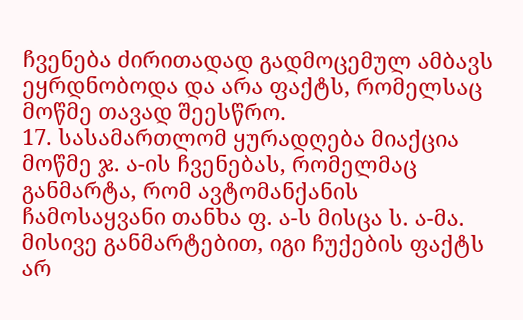ჩვენება ძირითადად გადმოცემულ ამბავს ეყრდნობოდა და არა ფაქტს, რომელსაც მოწმე თავად შეესწრო.
17. სასამართლომ ყურადღება მიაქცია მოწმე ჯ. ა-ის ჩვენებას, რომელმაც განმარტა, რომ ავტომანქანის ჩამოსაყვანი თანხა ფ. ა-ს მისცა ს. ა-მა. მისივე განმარტებით, იგი ჩუქების ფაქტს არ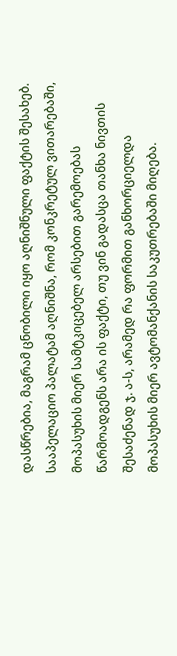დასწრებია, მაგრამ ცნობილი იყო აღნიშნული ფაქტის შესახებ. სააპელაციო პალატამ აღნიშნა, რომ კონკრეტულ ვითარებაში, მოპასუხის მიერ სამტკიცებელ არსებით გარემოებას წარმოადგენს არა ის ფაქტი, თუ ვინ გადასცა თანხა ნივთის შესაძენად ჯ. ა-ს, არამედ რა ფორმით განხორციელდა მოპასუხის მიერ ავტომანქანის საკუთრებაში მიღება.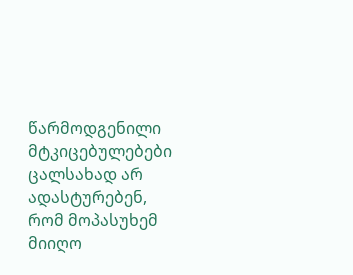წარმოდგენილი მტკიცებულებები ცალსახად არ ადასტურებენ, რომ მოპასუხემ მიიღო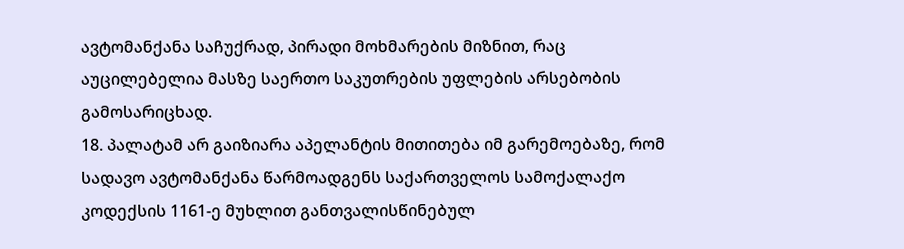ავტომანქანა საჩუქრად, პირადი მოხმარების მიზნით, რაც აუცილებელია მასზე საერთო საკუთრების უფლების არსებობის გამოსარიცხად.
18. პალატამ არ გაიზიარა აპელანტის მითითება იმ გარემოებაზე, რომ სადავო ავტომანქანა წარმოადგენს საქართველოს სამოქალაქო კოდექსის 1161-ე მუხლით განთვალისწინებულ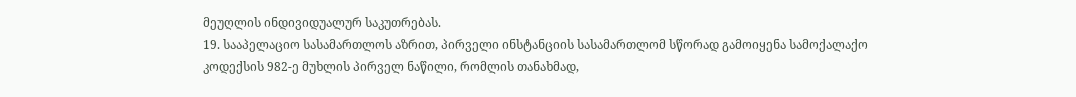მეუღლის ინდივიდუალურ საკუთრებას.
19. სააპელაციო სასამართლოს აზრით, პირველი ინსტანციის სასამართლომ სწორად გამოიყენა სამოქალაქო კოდექსის 982-ე მუხლის პირველ ნაწილი, რომლის თანახმად,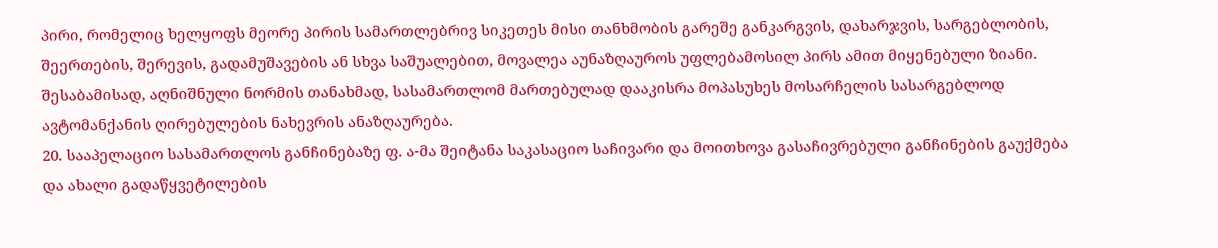პირი, რომელიც ხელყოფს მეორე პირის სამართლებრივ სიკეთეს მისი თანხმობის გარეშე განკარგვის, დახარჯვის, სარგებლობის, შეერთების, შერევის, გადამუშავების ან სხვა საშუალებით, მოვალეა აუნაზღაუროს უფლებამოსილ პირს ამით მიყენებული ზიანი. შესაბამისად, აღნიშნული ნორმის თანახმად, სასამართლომ მართებულად დააკისრა მოპასუხეს მოსარჩელის სასარგებლოდ ავტომანქანის ღირებულების ნახევრის ანაზღაურება.
20. სააპელაციო სასამართლოს განჩინებაზე ფ. ა-მა შეიტანა საკასაციო საჩივარი და მოითხოვა გასაჩივრებული განჩინების გაუქმება და ახალი გადაწყვეტილების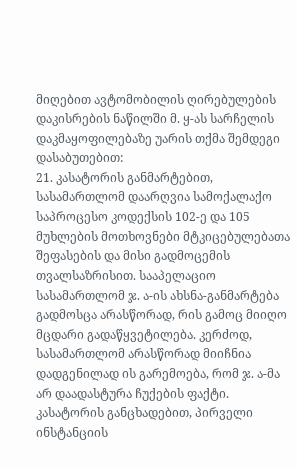მიღებით ავტომობილის ღირებულების დაკისრების ნაწილში მ. ყ-ას სარჩელის დაკმაყოფილებაზე უარის თქმა შემდეგი დასაბუთებით:
21. კასატორის განმარტებით, სასამართლომ დაარღვია სამოქალაქო საპროცესო კოდექსის 102-ე და 105 მუხლების მოთხოვნები მტკიცებულებათა შეფასების და მისი გადმოცემის თვალსაზრისით. სააპელაციო სასამართლომ ჯ. ა-ის ახსნა-განმარტება გადმოსცა არასწორად, რის გამოც მიიღო მცდარი გადაწყვეტილება. კერძოდ, სასამართლომ არასწორად მიიჩნია დადგენილად ის გარემოება, რომ ჯ. ა-მა არ დაადასტურა ჩუქების ფაქტი. კასატორის განცხადებით, პირველი ინსტანციის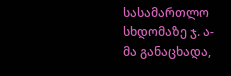სასამართლო სხდომაზე ჯ. ა-მა განაცხადა,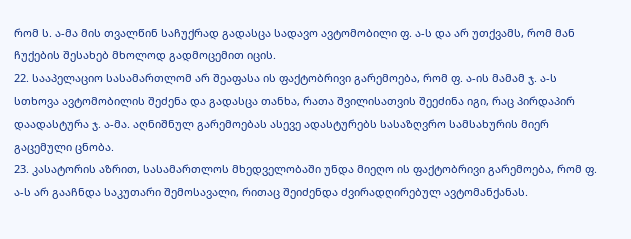რომ ს. ა-მა მის თვალწინ საჩუქრად გადასცა სადავო ავტომობილი ფ. ა-ს და არ უთქვამს, რომ მან ჩუქების შესახებ მხოლოდ გადმოცემით იცის.
22. სააპელაციო სასამართლომ არ შეაფასა ის ფაქტობრივი გარემოება, რომ ფ. ა-ის მამამ ჯ. ა-ს სთხოვა ავტომობილის შეძენა და გადასცა თანხა, რათა შვილისათვის შეეძინა იგი, რაც პირდაპირ დაადასტურა ჯ. ა-მა. აღნიშნულ გარემოებას ასევე ადასტურებს სასაზღვრო სამსახურის მიერ გაცემული ცნობა.
23. კასატორის აზრით, სასამართლოს მხედველობაში უნდა მიეღო ის ფაქტობრივი გარემოება, რომ ფ. ა-ს არ გააჩნდა საკუთარი შემოსავალი, რითაც შეიძენდა ძვირადღირებულ ავტომანქანას.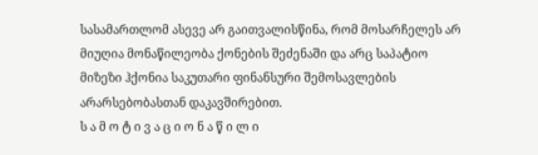სასამართლომ ასევე არ გაითვალისწინა, რომ მოსარჩელეს არ მიუღია მონაწილეობა ქონების შეძენაში და არც საპატიო მიზეზი ჰქონია საკუთარი ფინანსური შემოსავლების არარსებობასთან დაკავშირებით.
ს ა მ ო ტ ი ვ ა ც ი ო ნ ა წ ი ლ ი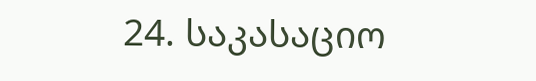24. საკასაციო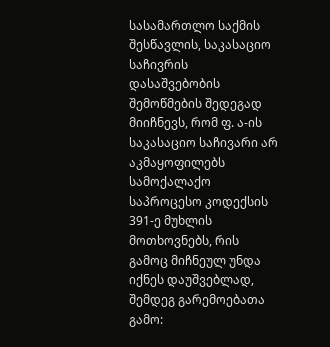სასამართლო საქმის შესწავლის, საკასაციო საჩივრის დასაშვებობის შემოწმების შედეგად მიიჩნევს, რომ ფ. ა-ის საკასაციო საჩივარი არ აკმაყოფილებს სამოქალაქო საპროცესო კოდექსის 391-ე მუხლის მოთხოვნებს, რის გამოც მიჩნეულ უნდა იქნეს დაუშვებლად, შემდეგ გარემოებათა გამო: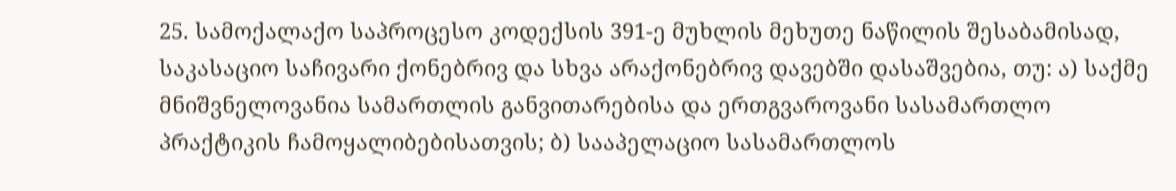25. სამოქალაქო საპროცესო კოდექსის 391-ე მუხლის მეხუთე ნაწილის შესაბამისად, საკასაციო საჩივარი ქონებრივ და სხვა არაქონებრივ დავებში დასაშვებია, თუ: ა) საქმე მნიშვნელოვანია სამართლის განვითარებისა და ერთგვაროვანი სასამართლო პრაქტიკის ჩამოყალიბებისათვის; ბ) სააპელაციო სასამართლოს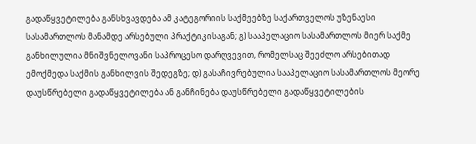გადაწყვეტილება განსხვავდება ამ კატეგორიის საქმეებზე საქართველოს უზენაესი სასამართლოს მანამდე არსებული პრაქტიკისაგან; გ) სააპელაციო სასამართლოს მიერ საქმე განხილულია მნიშვნელოვანი საპროცესო დარღვევით, რომელსაც შეეძლო არსებითად ემოქმედა საქმის განხილვის შედეგზე; დ) გასაჩივრებულია სააპელაციო სასამართლოს მეორე დაუსწრებელი გადაწყვეტილება ან განჩინება დაუსწრებელი გადაწყვეტილების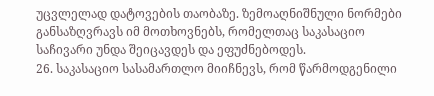უცვლელად დატოვების თაობაზე. ზემოაღნიშნული ნორმები განსაზღვრავს იმ მოთხოვნებს, რომელთაც საკასაციო საჩივარი უნდა შეიცავდეს და ეფუძნებოდეს.
26. საკასაციო სასამართლო მიიჩნევს, რომ წარმოდგენილი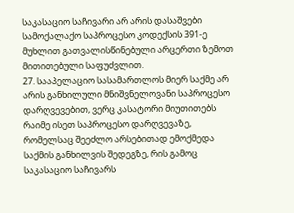საკასაციო საჩივარი არ არის დასაშვები სამოქალაქო საპროცესო კოდექსის 391-ე მუხლით გათვალისწინებული არცერთი ზემოთ მითითებული საფუძვლით.
27. სააპელაციო სასამართლოს მიერ საქმე არ არის განხილული მნიშვნელოვანი საპროცესო დარღვევებით, ვერც კასატორი მიუთითებს რაიმე ისეთ საპროცესო დარღვევაზე, რომელსაც შეეძლო არსებითად ემოქმედა საქმის განხილვის შედეგზე, რის გამოც საკასაციო საჩივარს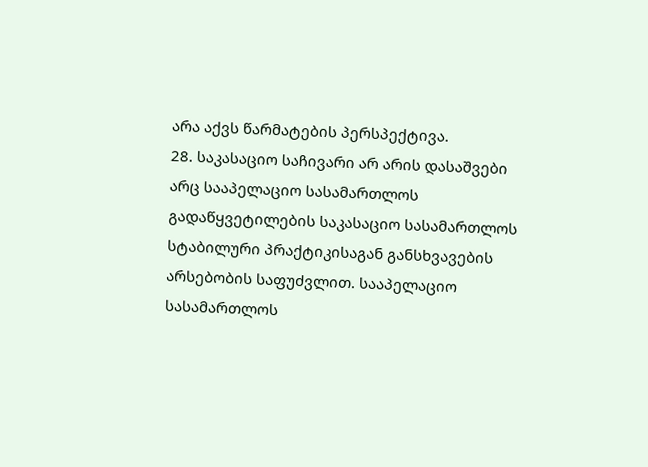არა აქვს წარმატების პერსპექტივა.
28. საკასაციო საჩივარი არ არის დასაშვები არც სააპელაციო სასამართლოს გადაწყვეტილების საკასაციო სასამართლოს სტაბილური პრაქტიკისაგან განსხვავების არსებობის საფუძვლით. სააპელაციო სასამართლოს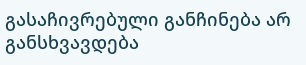გასაჩივრებული განჩინება არ განსხვავდება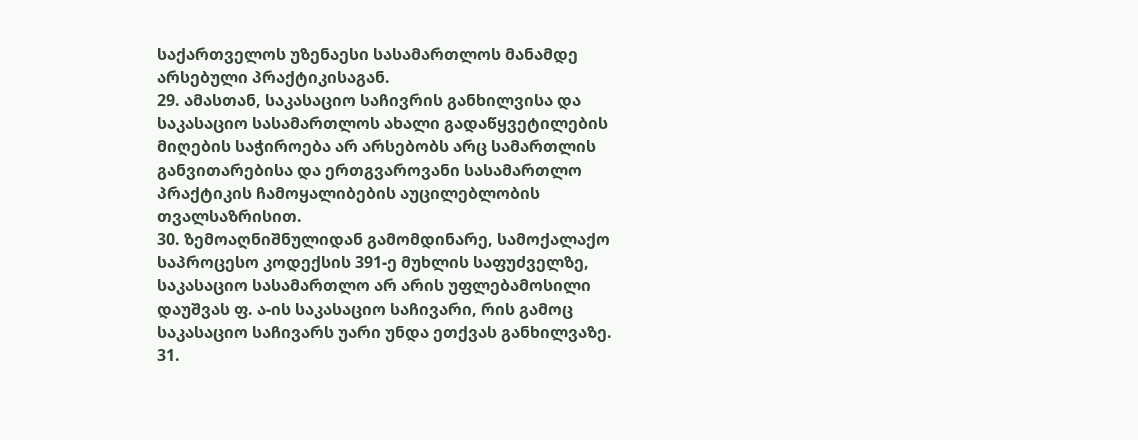საქართველოს უზენაესი სასამართლოს მანამდე არსებული პრაქტიკისაგან.
29. ამასთან, საკასაციო საჩივრის განხილვისა და საკასაციო სასამართლოს ახალი გადაწყვეტილების მიღების საჭიროება არ არსებობს არც სამართლის განვითარებისა და ერთგვაროვანი სასამართლო პრაქტიკის ჩამოყალიბების აუცილებლობის თვალსაზრისით.
30. ზემოაღნიშნულიდან გამომდინარე, სამოქალაქო საპროცესო კოდექსის 391-ე მუხლის საფუძველზე, საკასაციო სასამართლო არ არის უფლებამოსილი დაუშვას ფ. ა-ის საკასაციო საჩივარი, რის გამოც საკასაციო საჩივარს უარი უნდა ეთქვას განხილვაზე.
31.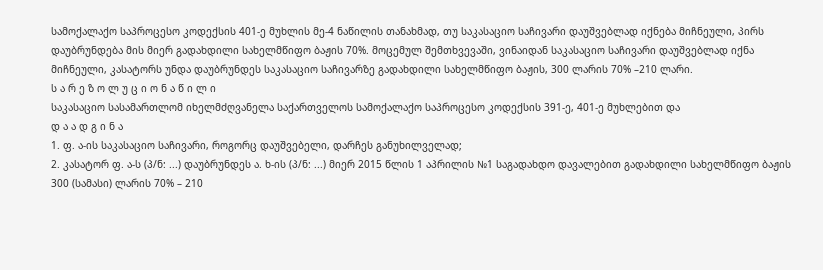სამოქალაქო საპროცესო კოდექსის 401-ე მუხლის მე-4 ნაწილის თანახმად, თუ საკასაციო საჩივარი დაუშვებლად იქნება მიჩნეული, პირს დაუბრუნდება მის მიერ გადახდილი სახელმწიფო ბაჟის 70%. მოცემულ შემთხვევაში, ვინაიდან საკასაციო საჩივარი დაუშვებლად იქნა მიჩნეული, კასატორს უნდა დაუბრუნდეს საკასაციო საჩივარზე გადახდილი სახელმწიფო ბაჟის, 300 ლარის 70% –210 ლარი.
ს ა რ ე ზ ო ლ უ ც ი ო ნ ა წ ი ლ ი
საკასაციო სასამართლომ იხელმძღვანელა საქართველოს სამოქალაქო საპროცესო კოდექსის 391-ე, 401-ე მუხლებით და
დ ა ა დ გ ი ნ ა
1. ფ. ა-ის საკასაციო საჩივარი, როგორც დაუშვებელი, დარჩეს განუხილველად;
2. კასატორ ფ. ა-ს (პ/ნ: ...) დაუბრუნდეს ა. ხ-ის (პ/ნ: ...) მიერ 2015 წლის 1 აპრილის №1 საგადახდო დავალებით გადახდილი სახელმწიფო ბაჟის 300 (სამასი) ლარის 70% – 210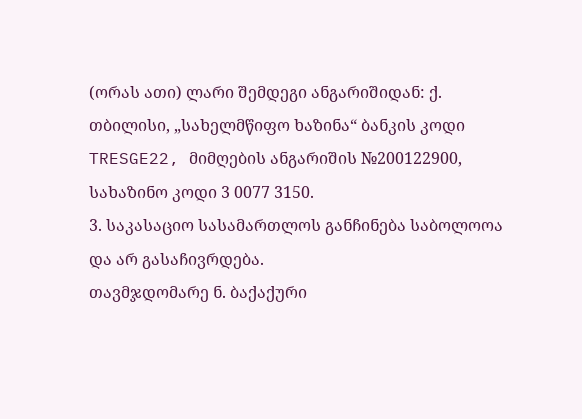(ორას ათი) ლარი შემდეგი ანგარიშიდან: ქ. თბილისი, „სახელმწიფო ხაზინა“ ბანკის კოდი TRESGE22, მიმღების ანგარიშის №200122900, სახაზინო კოდი 3 0077 3150.
3. საკასაციო სასამართლოს განჩინება საბოლოოა და არ გასაჩივრდება.
თავმჯდომარე ნ. ბაქაქური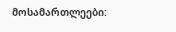მოსამართლეები: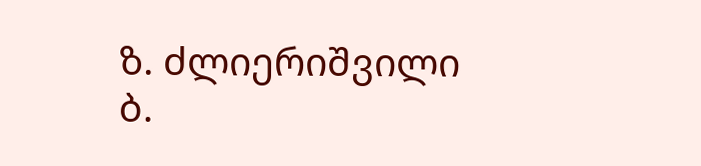ზ. ძლიერიშვილი
ბ.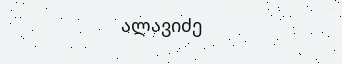ალავიძე